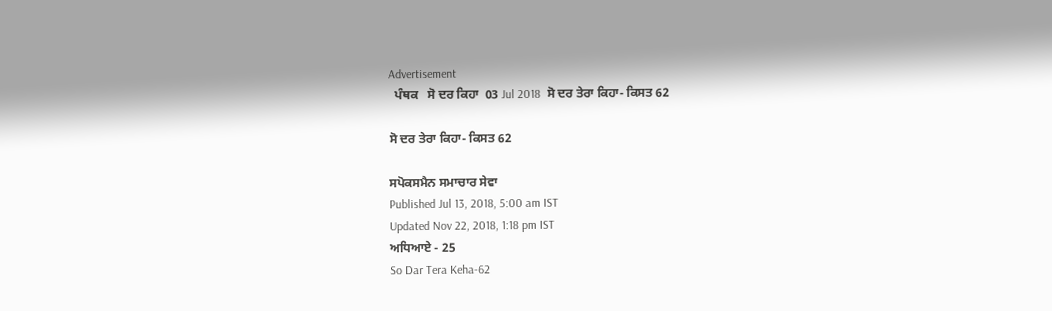Advertisement
  ਪੰਥਕ   ਸੋ ਦਰ ਕਿਹਾ  03 Jul 2018  ਸੋ ਦਰ ਤੇਰਾ ਕਿਹਾ- ਕਿਸਤ 62

ਸੋ ਦਰ ਤੇਰਾ ਕਿਹਾ- ਕਿਸਤ 62

ਸਪੋਕਸਮੈਨ ਸਮਾਚਾਰ ਸੇਵਾ
Published Jul 13, 2018, 5:00 am IST
Updated Nov 22, 2018, 1:18 pm IST
ਅਧਿਆਏ - 25
So Dar Tera Keha-62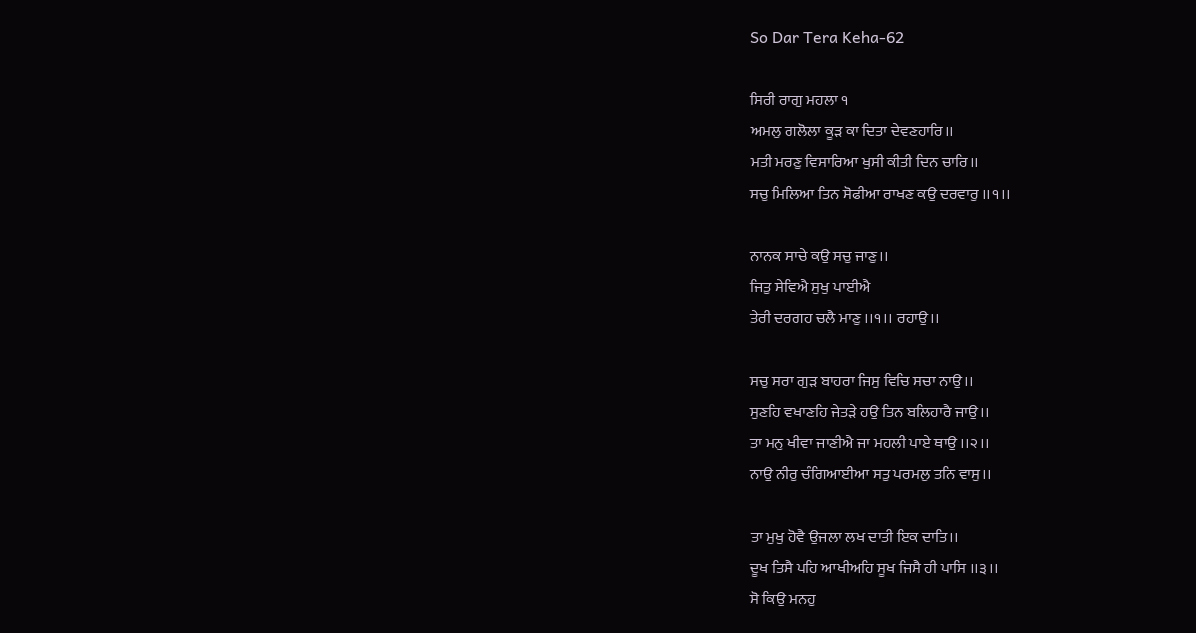So Dar Tera Keha-62

ਸਿਰੀ ਰਾਗੁ ਮਹਲਾ ੧
ਅਮਲੁ ਗਲੋਲਾ ਕੂੜ ਕਾ ਦਿਤਾ ਦੇਵਣਹਾਰਿ।।
ਮਤੀ ਮਰਣੁ ਵਿਸਾਰਿਆ ਖੁਸੀ ਕੀਤੀ ਦਿਨ ਚਾਰਿ।।
ਸਚੁ ਮਿਲਿਆ ਤਿਨ ਸੋਫੀਆ ਰਾਖਣ ਕਉ ਦਰਵਾਰੁ ।।੧।।

ਨਾਨਕ ਸਾਚੇ ਕਉ ਸਚੁ ਜਾਣੁ।।
ਜਿਤੁ ਸੇਵਿਐ ਸੁਖੁ ਪਾਈਐ
ਤੇਰੀ ਦਰਗਹ ਚਲੈ ਮਾਣੁ ।।੧।। ਰਹਾਉ।।

ਸਚੁ ਸਰਾ ਗੁੜ ਬਾਹਰਾ ਜਿਸੁ ਵਿਚਿ ਸਚਾ ਨਾਉ।।
ਸੁਣਹਿ ਵਖਾਣਹਿ ਜੇਤੜੇ ਹਉ ਤਿਨ ਬਲਿਹਾਰੈ ਜਾਉ।।
ਤਾ ਮਨੁ ਖੀਵਾ ਜਾਣੀਐ ਜਾ ਮਹਲੀ ਪਾਏ ਥਾਉ ।।੨।।
ਨਾਉ ਨੀਰੁ ਚੰਗਿਆਈਆ ਸਤੁ ਪਰਮਲੁ ਤਨਿ ਵਾਸੁ।।

ਤਾ ਮੁਖੁ ਹੋਵੈ ਉਜਲਾ ਲਖ ਦਾਤੀ ਇਕ ਦਾਤਿ।।
ਦੂਖ ਤਿਸੈ ਪਹਿ ਆਖੀਅਹਿ ਸੂਖ ਜਿਸੈ ਹੀ ਪਾਸਿ ।।੩।।
ਸੋ ਕਿਉ ਮਨਹੁ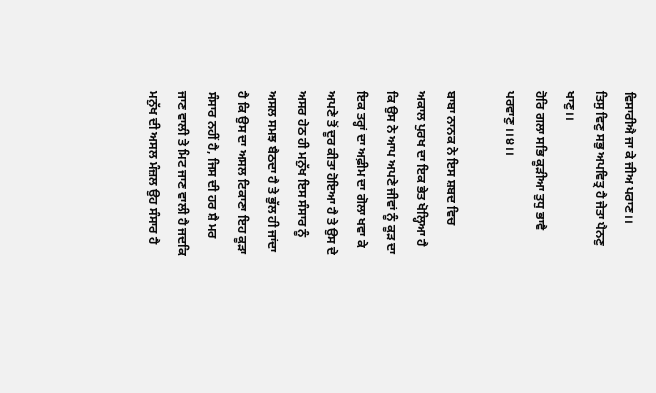ਵਿਸਾਰੀਐ ਜਾ ਕੇ ਜੀਅ ਪਰਾਣ।।
ਤਿਸੁ ਵਿਣੁ ਸਭੁ ਅਪਵਿਤ੍ਰ ਹੈ ਜੇਤਾ ਪੈਨਣੁ ਖਾਣੁ।।
ਹੋਰਿ ਗਲਾ ਸਭਿ ਕੂੜੀਆ ਤੁਧੁ ਭਾਵੈ ਪਰਵਾਣੁ ।।੪।।

ਬਾਬਾ ਨਾਨਕ ਨੇ ਇਸ ਸ਼ਬਦ ਵਿਚ ਅਕਾਲ ਪੁਰਖ ਦਾ ਇਕ ਭੇਤ ਖੋਲ੍ਹਿਆ ਹੈ ਕਿ ਉਸ ਨੇ ਆਪ ਅਪਣੇ ਜੀਵਾਂ ਨੂੰ ਕੂੜ ਦਾ ਇਕ ਤਰ੍ਹਾਂ ਦਾ ਅਫ਼ੀਮ ਦਾ ਗੋਲਾ ਖਵਾ ਕੇ ਅਪਣੇ ਤੋਂ ਦੂਰ ਕੀਤਾ ਹੋਇਆ ਹੈ ਤੇ ਉਸ ਦੇ ਅਸਰ ਹੇਠ ਹੀ ਮਨੁੱਖ ਇਸ ਸੰਸਾਰ ਨੂੰ ਅਸਲ ਸਮਝ ਬੈਠਦਾ ਹੈ ਤੇ ਭੁੱਲ ਹੀ ਜਾਂਦਾ ਹੈ ਕਿ ਉਸ ਦਾ ਅਸਲ ਟਿਕਾਣਾ ਇਹ ਕੂੜਾ ਸੰਸਾਰ ਨਹੀਂ ਹੈ, ਜਿਸ ਦੀ ਹਰ ਸ਼ੈ ਮਰ ਜਾਣ ਵਾਲੀ ਤੇ ਮਿਟ ਜਾਣ ਵਾਲੀ ਹੈ ਜਦਕਿ ਮਨੁੱਖ ਦੀ ਅਸਲ ਮੰਜ਼ਲ ਉਹ ਸੰਸਾਰ ਹੈ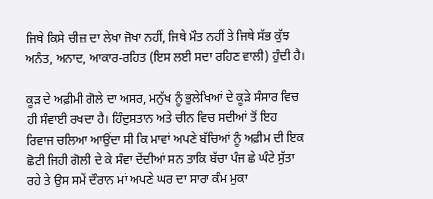ਜਿਥੇ ਕਿਸੇ ਚੀਜ਼ ਦਾ ਲੇਖਾ ਜੋਖਾ ਨਹੀਂ, ਜਿਥੇ ਮੌਤ ਨਹੀਂ ਤੇ ਜਿਥੇ ਸੱਭ ਕੁੱਝ ਅਨੰਤ, ਅਨਾਦ, ਆਕਾਰ-ਰਹਿਤ (ਇਸ ਲਈ ਸਦਾ ਰਹਿਣ ਵਾਲੀ) ਹੁੰਦੀ ਹੈ।

ਕੂੜ ਦੇ ਅਫ਼ੀਮੀ ਗੋਲੇ ਦਾ ਅਸਰ, ਮਨੁੱਖ ਨੂੰ ਭੁਲੇਖਿਆਂ ਦੇ ਕੂੜੇ ਸੰਸਾਰ ਵਿਚ ਹੀ ਸੰਵਾਈ ਰਖਦਾ ਹੈ। ਹਿੰਦੁਸਤਾਨ ਅਤੇ ਚੀਨ ਵਿਚ ਸਦੀਆਂ ਤੋਂ ਇਹ ਰਿਵਾਜ ਚਲਿਆ ਆਉਂਦਾ ਸੀ ਕਿ ਮਾਵਾਂ ਅਪਣੇ ਬੱਚਿਆਂ ਨੂੰ ਅਫ਼ੀਮ ਦੀ ਇਕ ਛੋਟੀ ਜਿਹੀ ਗੋਲੀ ਦੇ ਕੇ ਸੰਵਾ ਦੇਂਦੀਆਂ ਸਨ ਤਾਕਿ ਬੱਚਾ ਪੰਜ ਛੇ ਘੰਟੇ ਸੁੱਤਾ ਰਹੇ ਤੇ ਉਸ ਸਮੇਂ ਦੌਰਾਨ ਮਾਂ ਅਪਣੇ ਘਰ ਦਾ ਸਾਰਾ ਕੰਮ ਮੁਕਾ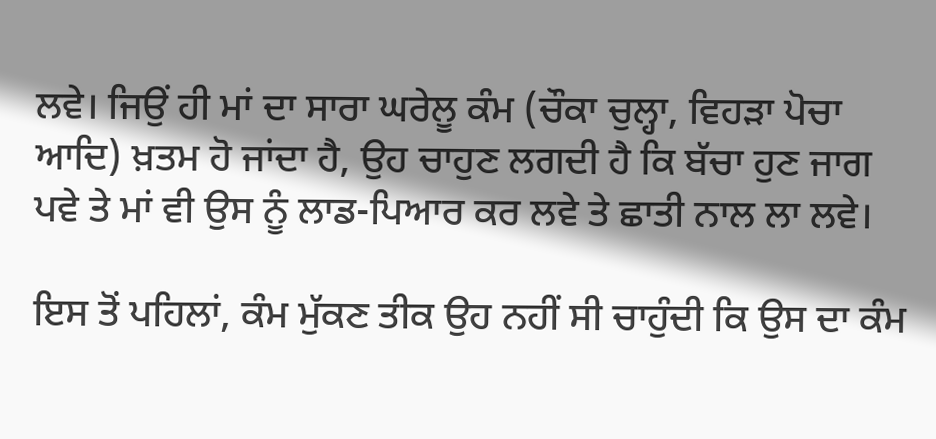ਲਵੇ। ਜਿਉਂ ਹੀ ਮਾਂ ਦਾ ਸਾਰਾ ਘਰੇਲੂ ਕੰਮ (ਚੌਕਾ ਚੁਲ੍ਹਾ, ਵਿਹੜਾ ਪੋਚਾ ਆਦਿ) ਖ਼ਤਮ ਹੋ ਜਾਂਦਾ ਹੈ, ਉਹ ਚਾਹੁਣ ਲਗਦੀ ਹੈ ਕਿ ਬੱਚਾ ਹੁਣ ਜਾਗ ਪਵੇ ਤੇ ਮਾਂ ਵੀ ਉਸ ਨੂੰ ਲਾਡ-ਪਿਆਰ ਕਰ ਲਵੇ ਤੇ ਛਾਤੀ ਨਾਲ ਲਾ ਲਵੇ।

ਇਸ ਤੋਂ ਪਹਿਲਾਂ, ਕੰਮ ਮੁੱਕਣ ਤੀਕ ਉਹ ਨਹੀਂ ਸੀ ਚਾਹੁੰਦੀ ਕਿ ਉਸ ਦਾ ਕੰਮ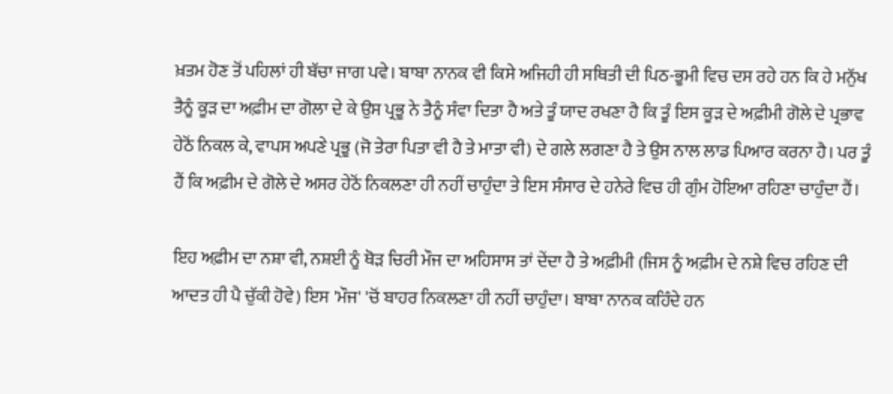ਖ਼ਤਮ ਹੋਣ ਤੋਂ ਪਹਿਲਾਂ ਹੀ ਬੱਚਾ ਜਾਗ ਪਵੇ। ਬਾਬਾ ਨਾਨਕ ਵੀ ਕਿਸੇ ਅਜਿਹੀ ਹੀ ਸਥਿਤੀ ਦੀ ਪਿਠ-ਭੂਮੀ ਵਿਚ ਦਸ ਰਹੇ ਹਨ ਕਿ ਹੇ ਮਨੁੱਖ ਤੈਨੂੰ ਕੂੜ ਦਾ ਅਫ਼ੀਮ ਦਾ ਗੋਲਾ ਦੇ ਕੇ ਉਸ ਪ੍ਰਭੂ ਨੇ ਤੈਨੂੰ ਸੰਵਾ ਦਿਤਾ ਹੈ ਅਤੇ ਤੂੰ ਯਾਦ ਰਖਣਾ ਹੈ ਕਿ ਤੂੰ ਇਸ ਕੂੜ ਦੇ ਅਫ਼ੀਮੀ ਗੋਲੇ ਦੇ ਪ੍ਰਭਾਵ ਹੇਠੋਂ ਨਿਕਲ ਕੇ, ਵਾਪਸ ਅਪਣੇ ਪ੍ਰਭੂ (ਜੋ ਤੇਰਾ ਪਿਤਾ ਵੀ ਹੈ ਤੇ ਮਾਤਾ ਵੀ) ਦੇ ਗਲੇ ਲਗਣਾ ਹੈ ਤੇ ਉਸ ਨਾਲ ਲਾਡ ਪਿਆਰ ਕਰਨਾ ਹੈ। ਪਰ ਤੂੰ ਹੈਂ ਕਿ ਅਫ਼ੀਮ ਦੇ ਗੋਲੇ ਦੇ ਅਸਰ ਹੇਠੋਂ ਨਿਕਲਣਾ ਹੀ ਨਹੀਂ ਚਾਹੁੰਦਾ ਤੇ ਇਸ ਸੰਸਾਰ ਦੇ ਹਨੇਰੇ ਵਿਚ ਹੀ ਗੁੰਮ ਹੋਇਆ ਰਹਿਣਾ ਚਾਹੁੰਦਾ ਹੈਂ।

ਇਹ ਅਫ਼ੀਮ ਦਾ ਨਸ਼ਾ ਵੀ, ਨਸ਼ਈ ਨੂੰ ਥੋੜ ਚਿਰੀ ਮੌਜ ਦਾ ਅਹਿਸਾਸ ਤਾਂ ਦੇਂਦਾ ਹੈ ਤੇ ਅਫ਼ੀਮੀ (ਜਿਸ ਨੂੰ ਅਫ਼ੀਮ ਦੇ ਨਸ਼ੇ ਵਿਚ ਰਹਿਣ ਦੀ ਆਦਤ ਹੀ ਪੈ ਚੁੱਕੀ ਹੋਵੇ) ਇਸ 'ਮੌਜ' 'ਚੋਂ ਬਾਹਰ ਨਿਕਲਣਾ ਹੀ ਨਹੀਂ ਚਾਹੁੰਦਾ। ਬਾਬਾ ਨਾਨਕ ਕਹਿੰਦੇ ਹਨ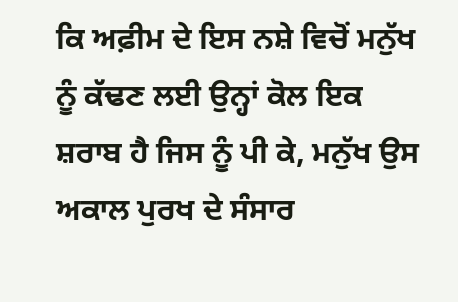ਕਿ ਅਫ਼ੀਮ ਦੇ ਇਸ ਨਸ਼ੇ ਵਿਚੋਂ ਮਨੁੱਖ ਨੂੰ ਕੱਢਣ ਲਈ ਉਨ੍ਹਾਂ ਕੋਲ ਇਕ ਸ਼ਰਾਬ ਹੈ ਜਿਸ ਨੂੰ ਪੀ ਕੇ, ਮਨੁੱਖ ਉਸ ਅਕਾਲ ਪੁਰਖ ਦੇ ਸੰਸਾਰ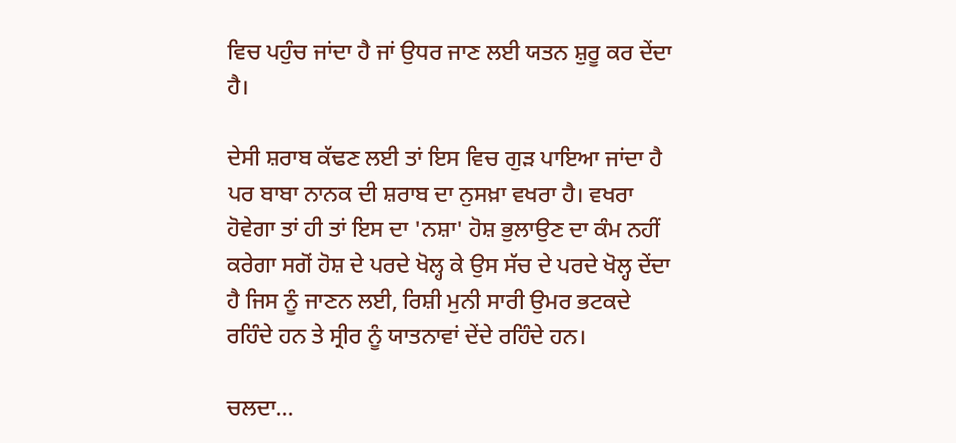ਵਿਚ ਪਹੁੰਚ ਜਾਂਦਾ ਹੈ ਜਾਂ ਉਧਰ ਜਾਣ ਲਈ ਯਤਨ ਸ਼ੁਰੂ ਕਰ ਦੇਂਦਾ ਹੈ।

ਦੇਸੀ ਸ਼ਰਾਬ ਕੱਢਣ ਲਈ ਤਾਂ ਇਸ ਵਿਚ ਗੁੜ ਪਾਇਆ ਜਾਂਦਾ ਹੈ ਪਰ ਬਾਬਾ ਨਾਨਕ ਦੀ ਸ਼ਰਾਬ ਦਾ ਨੁਸਖ਼ਾ ਵਖਰਾ ਹੈ। ਵਖਰਾ ਹੋਵੇਗਾ ਤਾਂ ਹੀ ਤਾਂ ਇਸ ਦਾ 'ਨਸ਼ਾ' ਹੋਸ਼ ਭੁਲਾਉਣ ਦਾ ਕੰਮ ਨਹੀਂ ਕਰੇਗਾ ਸਗੋਂ ਹੋਸ਼ ਦੇ ਪਰਦੇ ਖੋਲ੍ਹ ਕੇ ਉਸ ਸੱਚ ਦੇ ਪਰਦੇ ਖੋਲ੍ਹ ਦੇਂਦਾ ਹੈ ਜਿਸ ਨੂੰ ਜਾਣਨ ਲਈ, ਰਿਸ਼ੀ ਮੁਨੀ ਸਾਰੀ ਉਮਰ ਭਟਕਦੇ ਰਹਿੰਦੇ ਹਨ ਤੇ ਸ੍ਰੀਰ ਨੂੰ ਯਾਤਨਾਵਾਂ ਦੇਂਦੇ ਰਹਿੰਦੇ ਹਨ।

ਚਲਦਾ...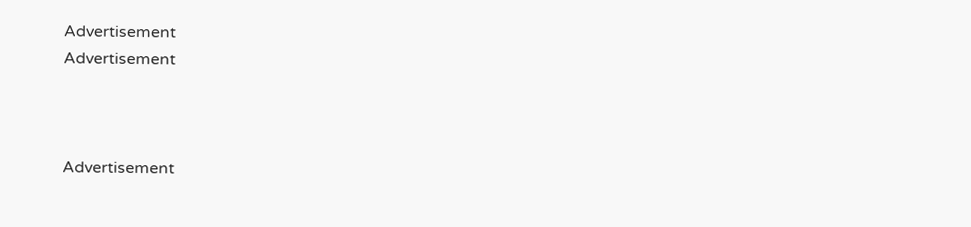Advertisement
Advertisement



Advertisement